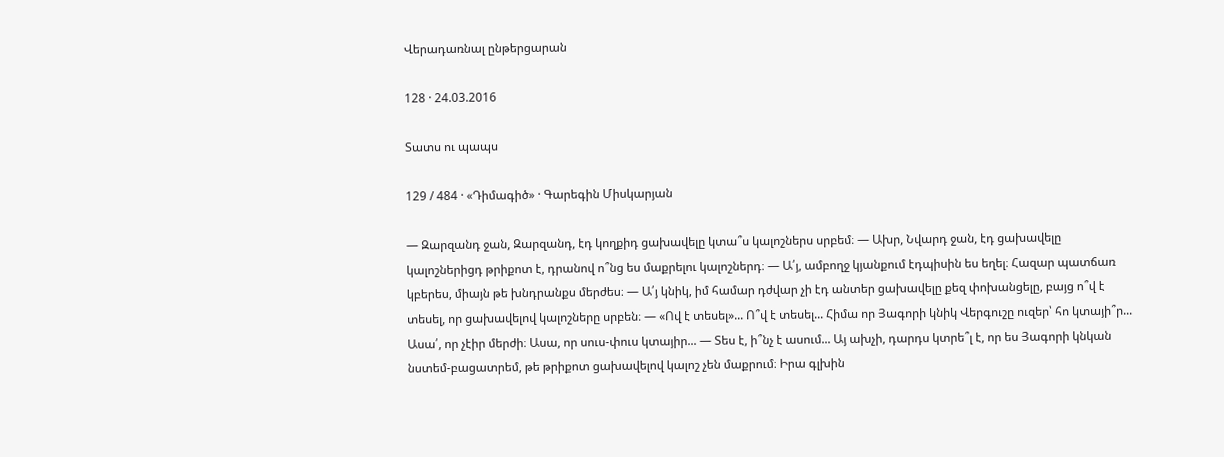Վերադառնալ ընթերցարան

128 · 24.03.2016

Տատս ու պապս

129 / 484 · «Դիմագիծ» · Գարեգին Միսկարյան

— Զարզանդ ջան, Զարզանդ, էդ կողքիդ ցախավելը կտա՞ս կալոշներս սրբեմ։ — Ախր, Նվարդ ջան, էդ ցախավելը կալոշներիցդ թրիքոտ է, դրանով ո՞նց ես մաքրելու կալոշներդ։ — Ա՛յ, ամբողջ կյանքում էդպիսին ես եղել։ Հազար պատճառ կբերես, միայն թե խնդրանքս մերժես։ — Ա՛յ կնիկ, իմ համար դժվար չի էդ անտեր ցախավելը քեզ փոխանցելը, բայց ո՞վ է տեսել, որ ցախավելով կալոշները սրբեն։ — «Ով է տեսել»... Ո՞վ է տեսել... Հիմա որ Յագորի կնիկ Վերգուշը ուզեր՝ հո կտայի՞ր... Ասա՛, որ չէիր մերժի։ Ասա, որ սուս-փուս կտայիր... — Տես է, ի՞նչ է ասում... Այ ախչի, դարդս կտրե՞լ է, որ ես Յագորի կնկան նստեմ-բացատրեմ, թե թրիքոտ ցախավելով կալոշ չեն մաքրում։ Իրա գլխին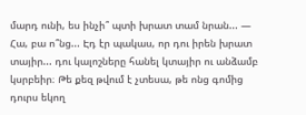մարդ ունի, ես ինչի՞ պտի խրատ տամ նրան... — Հա, բա ո՞նց... Էդ էր պակաս, որ դու իրեն խրատ տայիր... դու կալոշները հանել կտայիր ու անձամբ կսրբեիր։ Թե քեզ թվում է չտեսա, թե ոնց գոմից դուրս եկող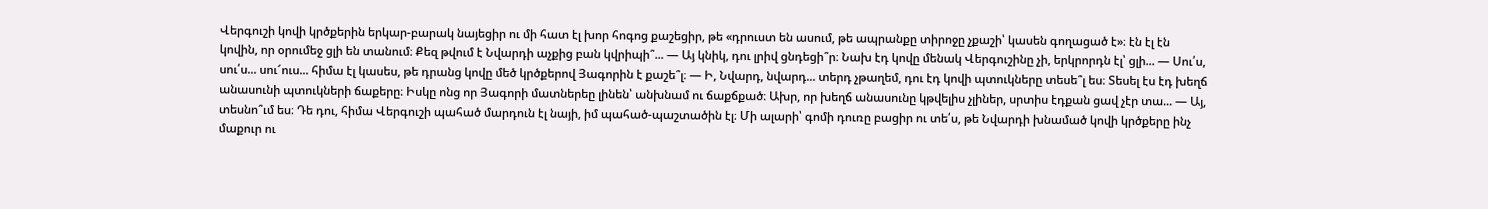Վերգուշի կովի կրծքերին երկար-բարակ նայեցիր ու մի հատ էլ խոր հոգոց քաշեցիր, թե «դրուստ են ասում, թե ապրանքը տիրոջը չքաշի՝ կասեն գողացած է»։ էն էլ էն կովին, որ օրումեջ ցլի են տանում։ Քեզ թվում է Նվարդի աչքից բան կվրիպի՞... — Այ կնիկ, դու լրիվ ցնդեցի՞ր։ Նախ էդ կովը մենակ Վերգուշինը չի, երկրորդն էլ՝ ցլի... — Սու՛ս, սու՛ս... սու՜ուս... հիմա էլ կասես, թե դրանց կովը մեծ կրծքերով Յագորին է քաշե՞լ։ — Ի, Նվարդ, նվարդ... տերդ չթաղեմ, դու էդ կովի պտուկները տեսե՞լ ես։ Տեսել էս էդ խեղճ անասունի պտուկների ճաքերը։ Իսկը ոնց որ Յագորի մատներեը լինեն՝ անխնամ ու ճաքճքած։ Ախր, որ խեղճ անասունը կթվելիս չլիներ, սրտիս էդքան ցավ չէր տա... — Այ, տեսնո՞ւմ ես։ Դե դու, հիմա Վերգուշի պահած մարդուն էլ նայի, իմ պահած-պաշտածին էլ։ Մի ալարի՝ գոմի դուռը բացիր ու տե՛ս, թե Նվարդի խնամած կովի կրծքերը ինչ մաքուր ու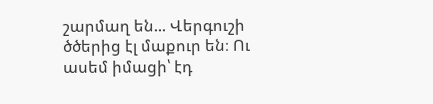շարմաղ են... Վերգուշի ծծերից էլ մաքուր են։ Ու ասեմ իմացի՝ էդ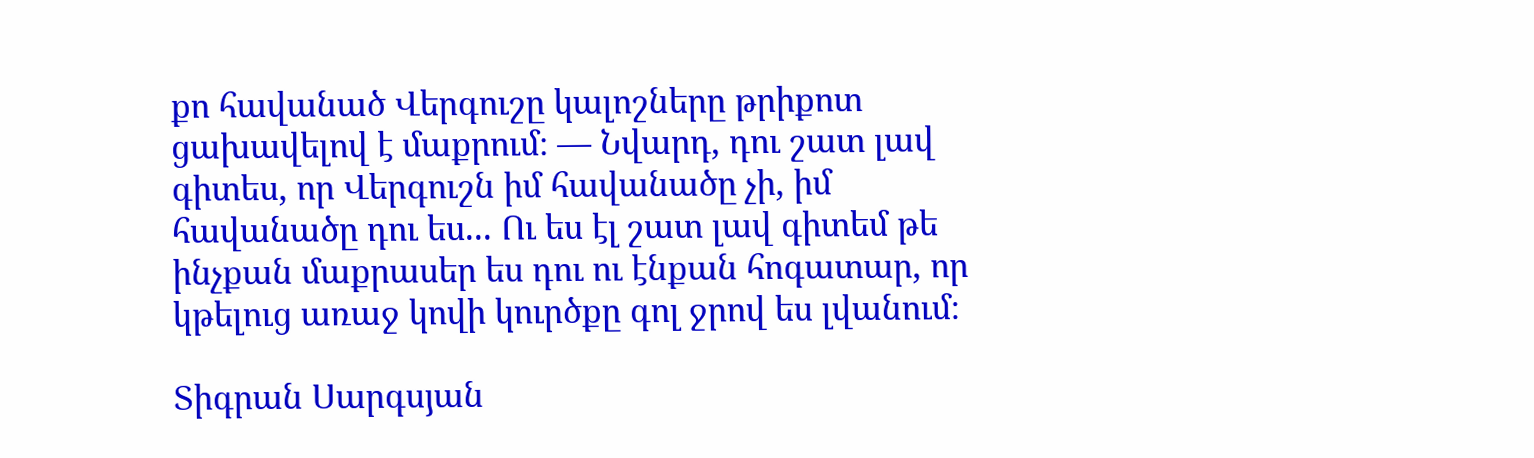քո հավանած Վերգուշը կալոշները թրիքոտ ցախավելով է մաքրում։ — Նվարդ, դու շատ լավ գիտես, որ Վերգուշն իմ հավանածը չի, իմ հավանածը դու ես... Ու ես էլ շատ լավ գիտեմ թե ինչքան մաքրասեր ես դու ու էնքան հոգատար, որ կթելուց առաջ կովի կուրծքը գոլ ջրով ես լվանում։

Տիգրան Սարգսյան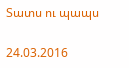Տատս ու պապս

24.03.2016